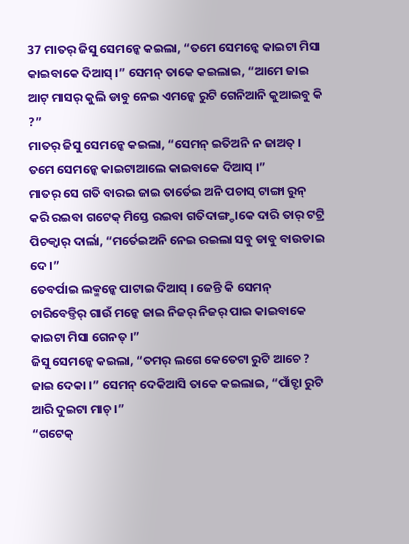37 ମାତର୍ ଜିସୁ ସେମନ୍କେ କଇଲା, “ତମେ ସେମନ୍କେ କାଇଟା ମିସା କାଇବାକେ ଦିଆସ୍ ।” ସେମନ୍ ତାକେ କଇଲାଇ, “ଆମେ ଜାଇ ଆଟ୍ ମାସର୍ କୁଲି ଡାବୁ ନେଇ ଏମନ୍କେ ରୁଟି ଗେନିଆନି କୁଆଇବୁ କି ?”
ମାତର୍ ଜିସୁ ସେମନ୍କେ କଇଲା, “ସେମନ୍ ଇତିଅନି ନ ଜାଅତ୍ । ତମେ ସେମନ୍କେ କାଇଟାଆଲେ କାଇବାକେ ଦିଆସ୍ ।”
ମାତର୍ ସେ ଗତି ବାରଇ ଜାଇ ତାର୍ତେଇ ଅନି ପଚାସ୍ ଟାଙ୍ଗା ରୁନ୍ କରି ରଇବା ଗଟେକ୍ ମିସ୍ତେ ରଇବା ଗତିଦାଙ୍ଗ୍ଡାକେ ଦାରି ତାର୍ ଟଟ୍ରି ପିଚକ୍ବାର୍ ଦାର୍ଲା, “ମର୍ତେଇଅନି ନେଇ ରଇଲା ସବୁ ଡାବୁ ବାଉଡାଇ ଦେ ।”
ତେବର୍ପାଇ ଲକ୍ମନ୍କେ ପାଟାଇ ଦିଆସ୍ । ଜେନ୍ତି କି ସେମନ୍ ଚାରିବେଡ୍ତିର୍ ଗାଉଁ ମନ୍କେ ଜାଇ ନିଜର୍ ନିଜର୍ ପାଇ କାଇବାକେ କାଇଟା ମିସା ଗେନତ୍ ।”
ଜିସୁ ସେମନ୍କେ କଇଲା, “ତମର୍ ଲଗେ କେତେଟା ରୁଟି ଆଚେ ? ଜାଇ ଦେକା ।” ସେମନ୍ ଦେକିଆସି ତାକେ କଇଲାଇ, “ପାଁଚ୍ଟା ରୁଟି ଆରି ଦୁଇଟା ମାଚ୍ ।”
“ଗଟେକ୍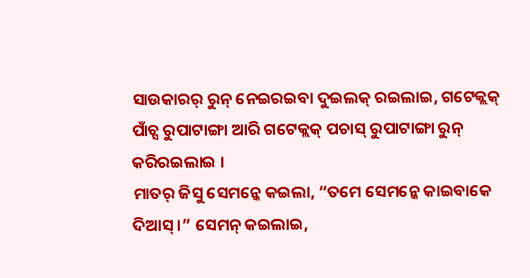ସାଉକାରର୍ ରୁନ୍ ନେଇରଇବା ଦୁଇଲକ୍ ରଇଲାଇ, ଗଟେକ୍ଲକ୍ ପାଁଚ୍ସ ରୁପାଟାଙ୍ଗା ଆରି ଗଟେକ୍ଲକ୍ ପଚାସ୍ ରୁପାଟାଙ୍ଗା ରୁନ୍ କରିରଇଲାଇ ।
ମାତର୍ ଜିସୁ ସେମନ୍କେ କଇଲା, “ତମେ ସେମନ୍କେ କାଇବାକେ ଦିଆସ୍ ।” ସେମନ୍ କଇଲାଇ,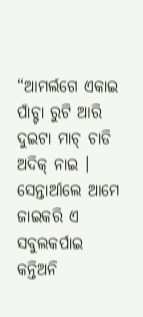“ଆମର୍ଲଗେ ଏକାଇ ପାଁଚ୍ଟା ରୁଟି ଆରି ଦୁଇଟା ମାଚ୍ ଚାଡି ଅଦିକ୍ ନାଇ । ସେନ୍ତାର୍ଆଲେ ଆମେ ଜାଇକରି ଏ ସବୁଲକର୍ପାଇ କନ୍ତିଅନି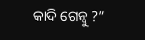କାଦି ଗେନ୍ବୁ ?”